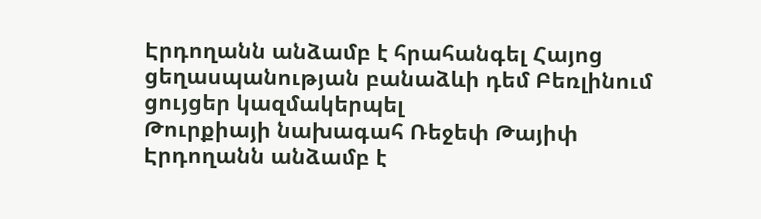Էրդողանն անձամբ է հրահանգել Հայոց ցեղասպանության բանաձևի դեմ Բեռլինում ցույցեր կազմակերպել
Թուրքիայի նախագահ Ռեջեփ Թայիփ Էրդողանն անձամբ է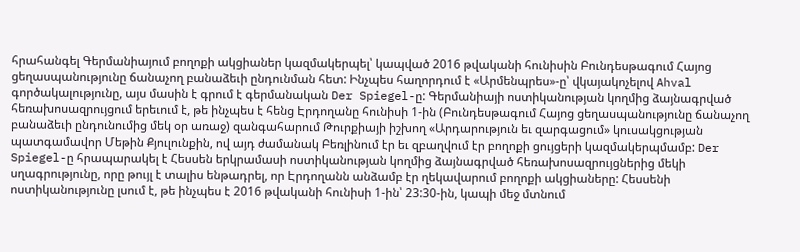հրահանգել Գերմանիայում բողոքի ակցիաներ կազմակերպել՝ կապված 2016 թվականի հունիսին Բունդեսթագում Հայոց ցեղասպանությունը ճանաչող բանաձեւի ընդունման հետ: Ինչպես հաղորդում է «Արմենպրես»-ը՝ վկայակոչելով Ahval գործակալությունը, այս մասին է գրում է գերմանական Der Spiegel-ը: Գերմանիայի ոստիկանության կողմից ձայնագրված հեռախոսազրույցում երեւում է, թե ինչպես է հենց Էրդողանը հունիսի 1-ին (Բունդեսթագում Հայոց ցեղասպանությունը ճանաչող բանաձեւի ընդունումից մեկ օր առաջ) զանգահարում Թուրքիայի իշխող «Արդարություն եւ զարգացում» կուսակցության պատգամավոր Մեթին Քյուլունքին, ով այդ ժամանակ Բեռլինում էր եւ զբաղվում էր բողոքի ցույցերի կազմակերպմամբ: Der Spiegel-ը հրապարակել է Հեսսեն երկրամասի ոստիկանության կողմից ձայնագրված հեռախոսազրույցներից մեկի սղագրությունը, որը թույլ է տալիս ենթադրել, որ Էրդողանն անձամբ էր ղեկավարում բողոքի ակցիաները: Հեսսենի ոստիկանությունը լսում է, թե ինչպես է 2016 թվականի հունիսի 1-ին՝ 23:30-ին, կապի մեջ մտնում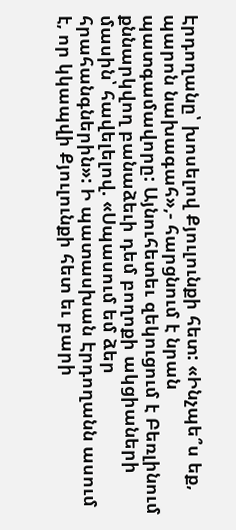Էրդողանը՝ խոսելով Քյուլունքի հետ: «Ինչպե՞ս եք, պարոն նախագահ»,- հարցնում է նրան պատգամավորը: Այնուհետեւ զեկուցում է Բեռլինում քննարկվող բանաձեւի դեմ բողոքի ակցիաների մասին՝ հավելելով. «Սպասում եմ ձեր հրահանգներին»: Ի պատասխան Էրդողանն ասում է, որ կկապվի Քյուլունքի հետ եւ բարի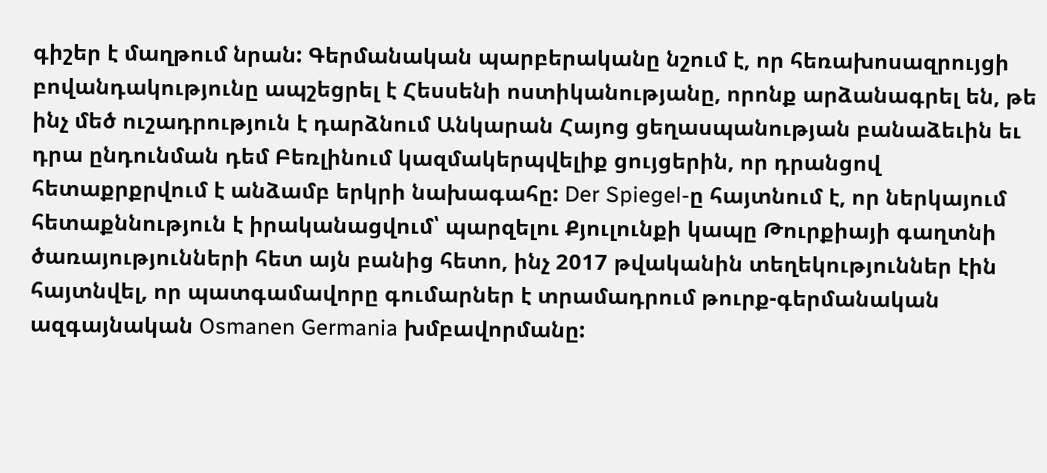գիշեր է մաղթում նրան: Գերմանական պարբերականը նշում է, որ հեռախոսազրույցի բովանդակությունը ապշեցրել է Հեսսենի ոստիկանությանը, որոնք արձանագրել են, թե ինչ մեծ ուշադրություն է դարձնում Անկարան Հայոց ցեղասպանության բանաձեւին եւ դրա ընդունման դեմ Բեռլինում կազմակերպվելիք ցույցերին, որ դրանցով հետաքրքրվում է անձամբ երկրի նախագահը: Der Spiegel-ը հայտնում է, որ ներկայում հետաքննություն է իրականացվում՝ պարզելու Քյուլունքի կապը Թուրքիայի գաղտնի ծառայությունների հետ այն բանից հետո, ինչ 2017 թվականին տեղեկություններ էին հայտնվել, որ պատգամավորը գումարներ է տրամադրում թուրք-գերմանական ազգայնական Osmanen Germania խմբավորմանը: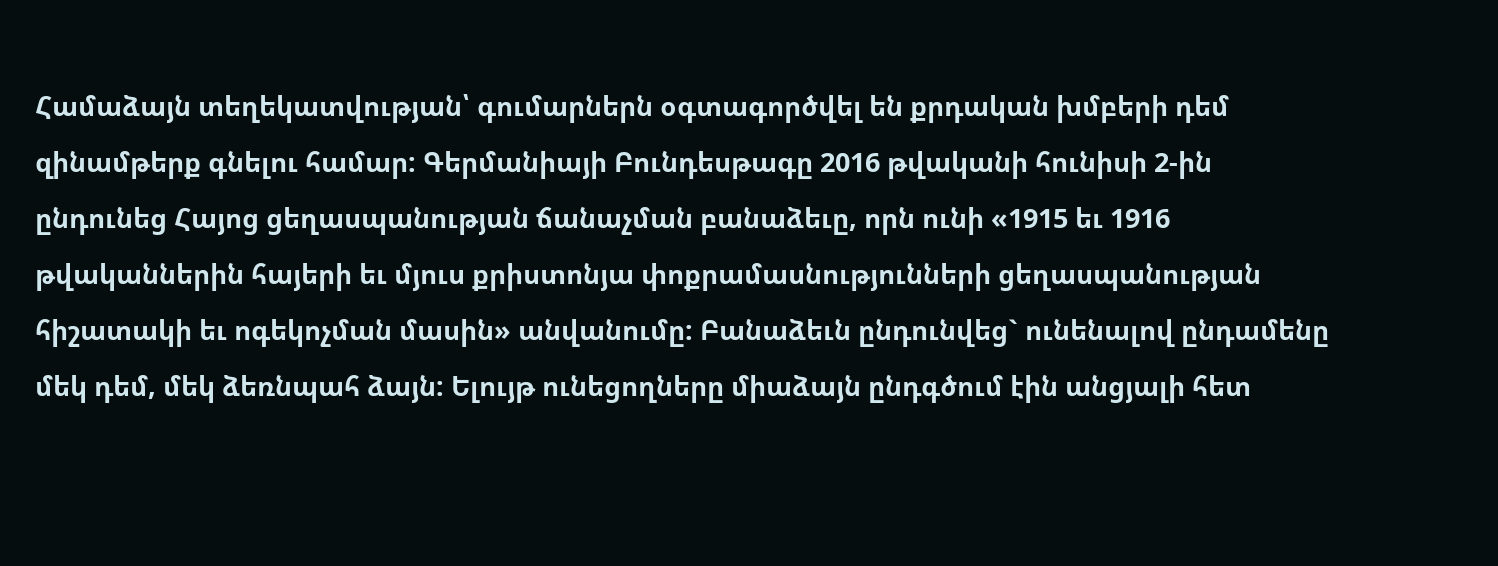Համաձայն տեղեկատվության՝ գումարներն օգտագործվել են քրդական խմբերի դեմ զինամթերք գնելու համար: Գերմանիայի Բունդեսթագը 2016 թվականի հունիսի 2-ին ընդունեց Հայոց ցեղասպանության ճանաչման բանաձեւը, որն ունի «1915 եւ 1916 թվականներին հայերի եւ մյուս քրիստոնյա փոքրամասնությունների ցեղասպանության հիշատակի եւ ոգեկոչման մասին» անվանումը: Բանաձեւն ընդունվեց` ունենալով ընդամենը մեկ դեմ, մեկ ձեռնպահ ձայն: Ելույթ ունեցողները միաձայն ընդգծում էին անցյալի հետ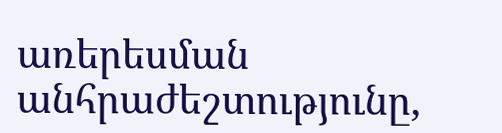առերեսման անհրաժեշտությունը,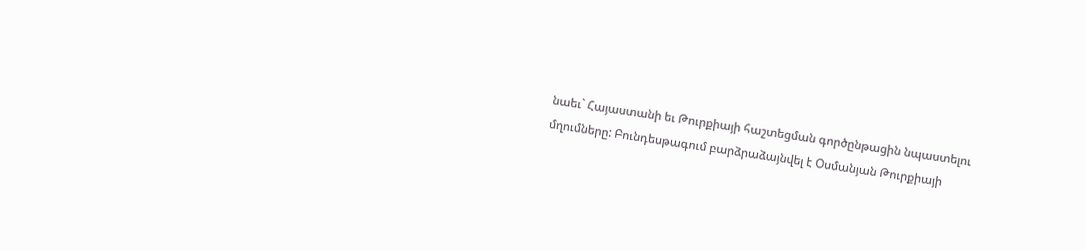նաեւ` Հայաստանի եւ Թուրքիայի հաշտեցման գործընթացին նպաստելու մղումները: Բունդեսթագում բարձրաձայնվել է Օսմանյան Թուրքիայի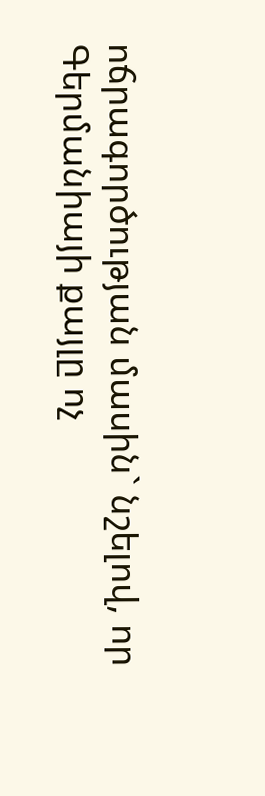ոճրագործության մասին` նշելով, որ Գերմանիայի քայլը ոչ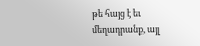թե հայց է եւ մեղադրանք, այլ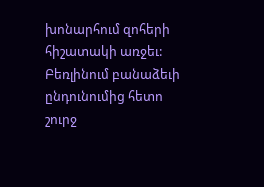խոնարհում զոհերի հիշատակի առջեւ: Բեռլինում բանաձեւի ընդունումից հետո շուրջ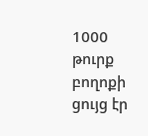1000 թուրք բողոքի ցույց էր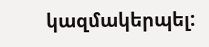կազմակերպել: